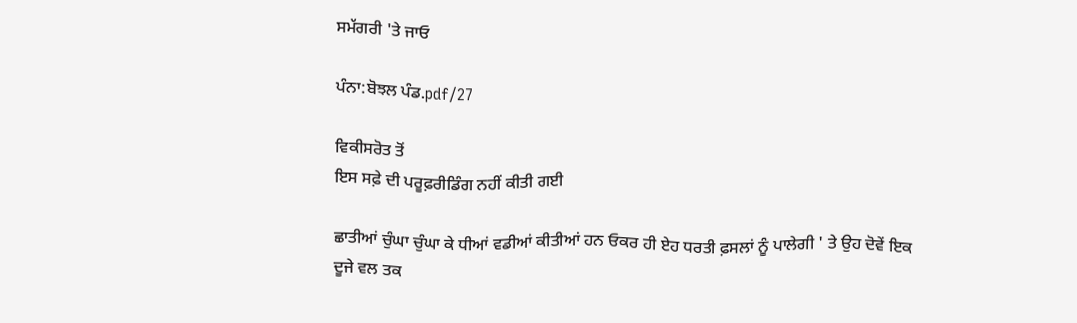ਸਮੱਗਰੀ 'ਤੇ ਜਾਓ

ਪੰਨਾ:ਬੋਝਲ ਪੰਡ.pdf/27

ਵਿਕੀਸਰੋਤ ਤੋਂ
ਇਸ ਸਫ਼ੇ ਦੀ ਪਰੂਫ਼ਰੀਡਿੰਗ ਨਹੀਂ ਕੀਤੀ ਗਈ

ਛਾਤੀਆਂ ਚੁੰਘਾ ਚੁੰਘਾ ਕੇ ਧੀਆਂ ਵਡੀਆਂ ਕੀਤੀਆਂ ਹਨ ਓਕਰ ਹੀ ਏਹ ਧਰਤੀ ਫ਼ਸਲਾਂ ਨੂੰ ਪਾਲੇਗੀ ' ਤੇ ਉਹ ਦੋਵੇਂ ਇਕ ਦੂਜੇ ਵਲ ਤਕ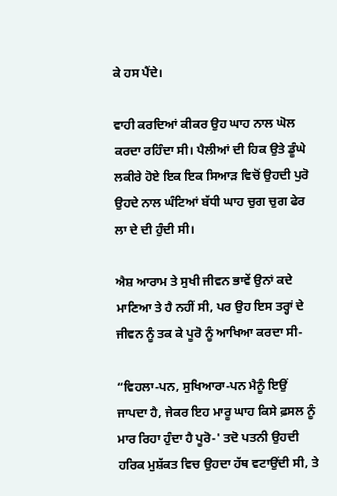ਕੇ ਹਸ ਪੈਂਦੇ।

ਵਾਹੀ ਕਰਦਿਆਂ ਕੀਕਰ ਉਹ ਘਾਹ ਨਾਲ ਘੋਲ ਕਰਦਾ ਰਹਿੰਦਾ ਸੀ। ਪੈਲੀਆਂ ਦੀ ਹਿਕ ਉਤੇ ਡੂੰਘੇ ਲਕੀਰੇ ਹੋਏ ਇਕ ਇਕ ਸਿਆੜ ਵਿਚੋਂ ਉਹਦੀ ਪੁਰੋ ਉਹਦੇ ਨਾਲ ਘੰਟਿਆਂ ਬੱਧੀ ਘਾਹ ਚੁਗ ਚੁਗ ਫੇਰ ਲਾ ਦੇ ਦੀ ਹੁੰਦੀ ਸੀ।

ਐਸ਼ ਆਰਾਮ ਤੇ ਸੁਖੀ ਜੀਵਨ ਭਾਵੇਂ ਉਨਾਂ ਕਦੇ ਮਾਣਿਆ ਤੇ ਹੈ ਨਹੀਂ ਸੀ, ਪਰ ਉਹ ਇਸ ਤਰ੍ਹਾਂ ਦੇ ਜੀਵਨ ਨੂੰ ਤਕ ਕੇ ਪੂਰੋ ਨੂੰ ਆਖਿਆ ਕਰਦਾ ਸੀ-

“ਵਿਹਲਾ-ਪਨ, ਸੁਖਿਆਰਾ-ਪਨ ਮੈਨੂੰ ਇਉਂ ਜਾਪਦਾ ਹੈ, ਜੇਕਰ ਇਹ ਮਾਰੂ ਘਾਹ ਕਿਸੇ ਫ਼ਸਲ ਨੂੰ ਮਾਰ ਰਿਹਾ ਹੁੰਦਾ ਹੈ ਪੂਰੋ-' ਤਦੋ ਪਤਨੀ ਉਹਦੀ ਹਰਿਕ ਮੁਸ਼ੱਕਤ ਵਿਚ ਉਹਦਾ ਹੱਥ ਵਟਾਉਂਦੀ ਸੀ, ਤੇ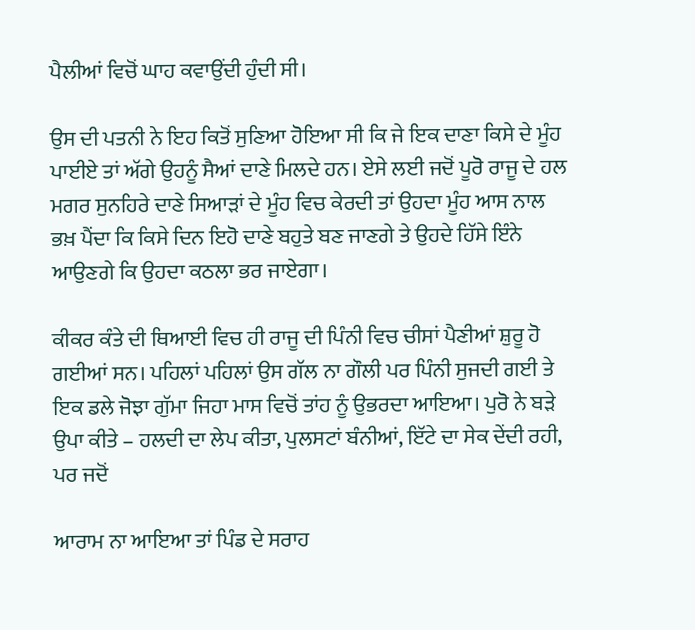ਪੈਲੀਆਂ ਵਿਚੋਂ ਘਾਹ ਕਵਾਉਂਦੀ ਹੁੰਦੀ ਸੀ।

ਉਸ ਦੀ ਪਤਨੀ ਨੇ ਇਹ ਕਿਤੋਂ ਸੁਣਿਆ ਹੋਇਆ ਸੀ ਕਿ ਜੇ ਇਕ ਦਾਣਾ ਕਿਸੇ ਦੇ ਮੂੰਹ ਪਾਈਏ ਤਾਂ ਅੱਗੇ ਉਹਨੂੰ ਸੈਆਂ ਦਾਣੇ ਮਿਲਦੇ ਹਨ। ਏਸੇ ਲਈ ਜਦੋਂ ਪੂਰੋ ਰਾਜੂ ਦੇ ਹਲ ਮਗਰ ਸੁਨਹਿਰੇ ਦਾਣੇ ਸਿਆੜਾਂ ਦੇ ਮੂੰਹ ਵਿਚ ਕੇਰਦੀ ਤਾਂ ਉਹਦਾ ਮੂੰਹ ਆਸ ਨਾਲ ਭਖ਼ ਪੈਂਦਾ ਕਿ ਕਿਸੇ ਦਿਨ ਇਹੋ ਦਾਣੇ ਬਹੁਤੇ ਬਣ ਜਾਣਗੇ ਤੇ ਉਹਦੇ ਹਿੱਸੇ ਇੰਨੇ ਆਉਣਗੇ ਕਿ ਉਹਦਾ ਕਠਲਾ ਭਰ ਜਾਏਗਾ।

ਕੀਕਰ ਕੰਤੇ ਦੀ ਥਿਆਈ ਵਿਚ ਹੀ ਰਾਜੂ ਦੀ ਪਿੰਨੀ ਵਿਚ ਚੀਸਾਂ ਪੈਣੀਆਂ ਸ਼ੁਰੂ ਹੋ ਗਈਆਂ ਸਨ। ਪਹਿਲਾਂ ਪਹਿਲਾਂ ਉਸ ਗੱਲ ਨਾ ਗੌਲੀ ਪਰ ਪਿੰਨੀ ਸੁਜਦੀ ਗਈ ਤੇ ਇਕ ਡਲੇ ਜੋਝਾ ਗੁੱਮਾ ਜਿਹਾ ਮਾਸ ਵਿਚੋਂ ਤਾਂਹ ਨੂੰ ਉਭਰਦਾ ਆਇਆ। ਪੁਰੋ ਨੇ ਬੜੇ ਉਪਾ ਕੀਤੇ – ਹਲਦੀ ਦਾ ਲੇਪ ਕੀਤਾ, ਪੁਲਸਟਾਂ ਬੰਨੀਆਂ, ਇੱਟੇ ਦਾ ਸੇਕ ਦੇਂਦੀ ਰਹੀ, ਪਰ ਜਦੋਂ

ਆਰਾਮ ਨਾ ਆਇਆ ਤਾਂ ਪਿੰਡ ਦੇ ਸਰਾਹ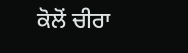ਕੋਲੋਂ ਚੀਰਾ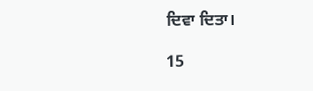ਦਿਵਾ ਦਿਤਾ।

15